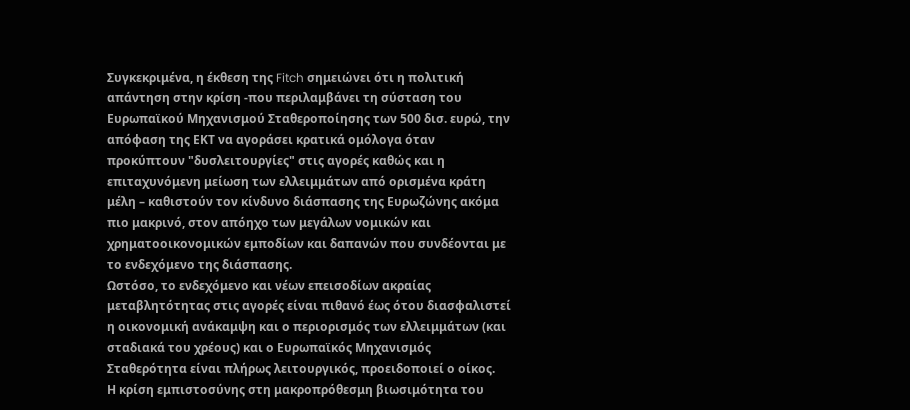Συγκεκριμένα, η έκθεση της Fitch σημειώνει ότι η πολιτική απάντηση στην κρίση -που περιλαμβάνει τη σύσταση του Ευρωπαϊκού Μηχανισμού Σταθεροποίησης των 500 δισ. ευρώ, την απόφαση της ΕΚΤ να αγοράσει κρατικά ομόλογα όταν προκύπτουν "δυσλειτουργίες" στις αγορές καθώς και η επιταχυνόμενη μείωση των ελλειμμάτων από ορισμένα κράτη μέλη – καθιστούν τον κίνδυνο διάσπασης της Ευρωζώνης ακόμα πιο μακρινό, στον απόηχο των μεγάλων νομικών και χρηματοοικονομικών εμποδίων και δαπανών που συνδέονται με το ενδεχόμενο της διάσπασης.
Ωστόσο, το ενδεχόμενο και νέων επεισοδίων ακραίας μεταβλητότητας στις αγορές είναι πιθανό έως ότου διασφαλιστεί η οικονομική ανάκαμψη και ο περιορισμός των ελλειμμάτων (και σταδιακά του χρέους) και ο Ευρωπαϊκός Μηχανισμός Σταθερότητα είναι πλήρως λειτουργικός, προειδοποιεί ο οίκος.
Η κρίση εμπιστοσύνης στη μακροπρόθεσμη βιωσιμότητα του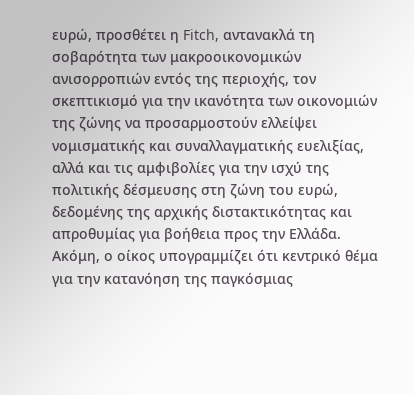ευρώ, προσθέτει η Fitch, αντανακλά τη σοβαρότητα των μακροοικονομικών ανισορροπιών εντός της περιοχής, τον σκεπτικισμό για την ικανότητα των οικονομιών της ζώνης να προσαρμοστούν ελλείψει νομισματικής και συναλλαγματικής ευελιξίας, αλλά και τις αμφιβολίες για την ισχύ της πολιτικής δέσμευσης στη ζώνη του ευρώ, δεδομένης της αρχικής διστακτικότητας και απροθυμίας για βοήθεια προς την Ελλάδα.
Ακόμη, ο οίκος υπογραμμίζει ότι κεντρικό θέμα για την κατανόηση της παγκόσμιας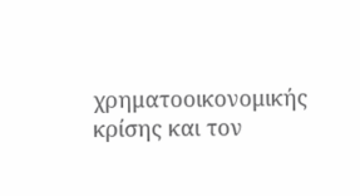χρηματοοικονομικής κρίσης και τον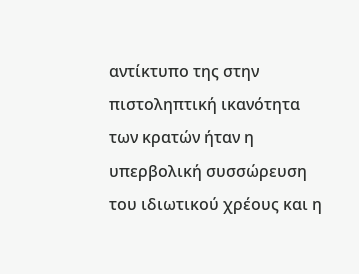αντίκτυπο της στην πιστοληπτική ικανότητα των κρατών ήταν η υπερβολική συσσώρευση του ιδιωτικού χρέους και η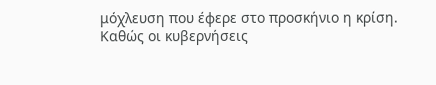μόχλευση που έφερε στο προσκήνιο η κρίση. Καθώς οι κυβερνήσεις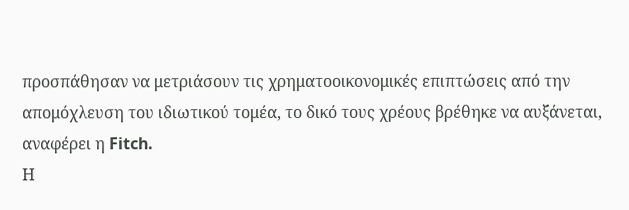προσπάθησαν να μετριάσουν τις χρηματοοικονομικές επιπτώσεις από την απομόχλευση του ιδιωτικού τομέα, το δικό τους χρέους βρέθηκε να αυξάνεται, αναφέρει η Fitch.
Η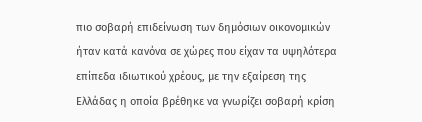πιο σοβαρή επιδείνωση των δημόσιων οικονομικών ήταν κατά κανόνα σε χώρες που είχαν τα υψηλότερα επίπεδα ιδιωτικού χρέους, με την εξαίρεση της Ελλάδας η οποία βρέθηκε να γνωρίζει σοβαρή κρίση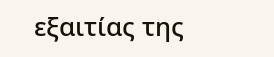εξαιτίας της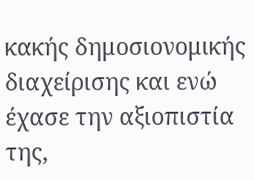κακής δημοσιονομικής διαχείρισης και ενώ έχασε την αξιοπιστία της,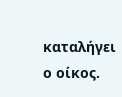καταλήγει ο οίκος.